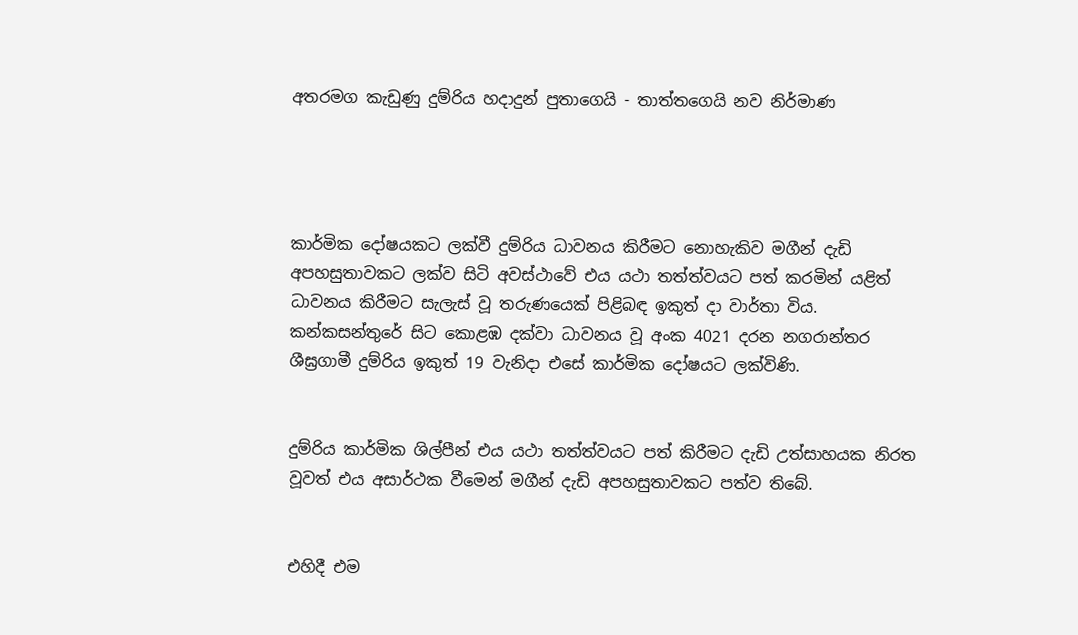අතරමග කැඩුණු දුම්රිය හදාදුන් පුතාගෙයි - තාත්තගෙයි නව නිර්මාණ




කාර්මික දෝෂයකට ලක්වී දුම්රිය ධාවනය කිරීමට නොහැකිව මගීන් දැඩි අපහසුතාවකට ලක්ව සිටි අවස්ථාවේ එය යථා තත්ත්වයට පත් කරමින් යළිත් ධාවනය කිරීමට සැලැස් වූ තරුණයෙක් පිළිබඳ ඉකුත් දා වාර්තා විය.
කන්කසන්තුරේ සිට කොළඹ දක්වා ධාවනය වූ අංක 4021 දරන නගරාන්තර ශීඝ්‍රගාමී දුම්රිය ඉකුත් 19 වැනිදා එසේ කාර්මික දෝෂයට ලක්විණි.


දුම්රිය කාර්මික ශිල්පීන් එය යථා තත්ත්වයට පත් කිරීමට දැඩි උත්සාහයක නිරත වූවත් එය අසාර්ථක වීමෙන් මගීන් දැඩි අපහසුතාවකට පත්ව තිබේ.


එහිදී එම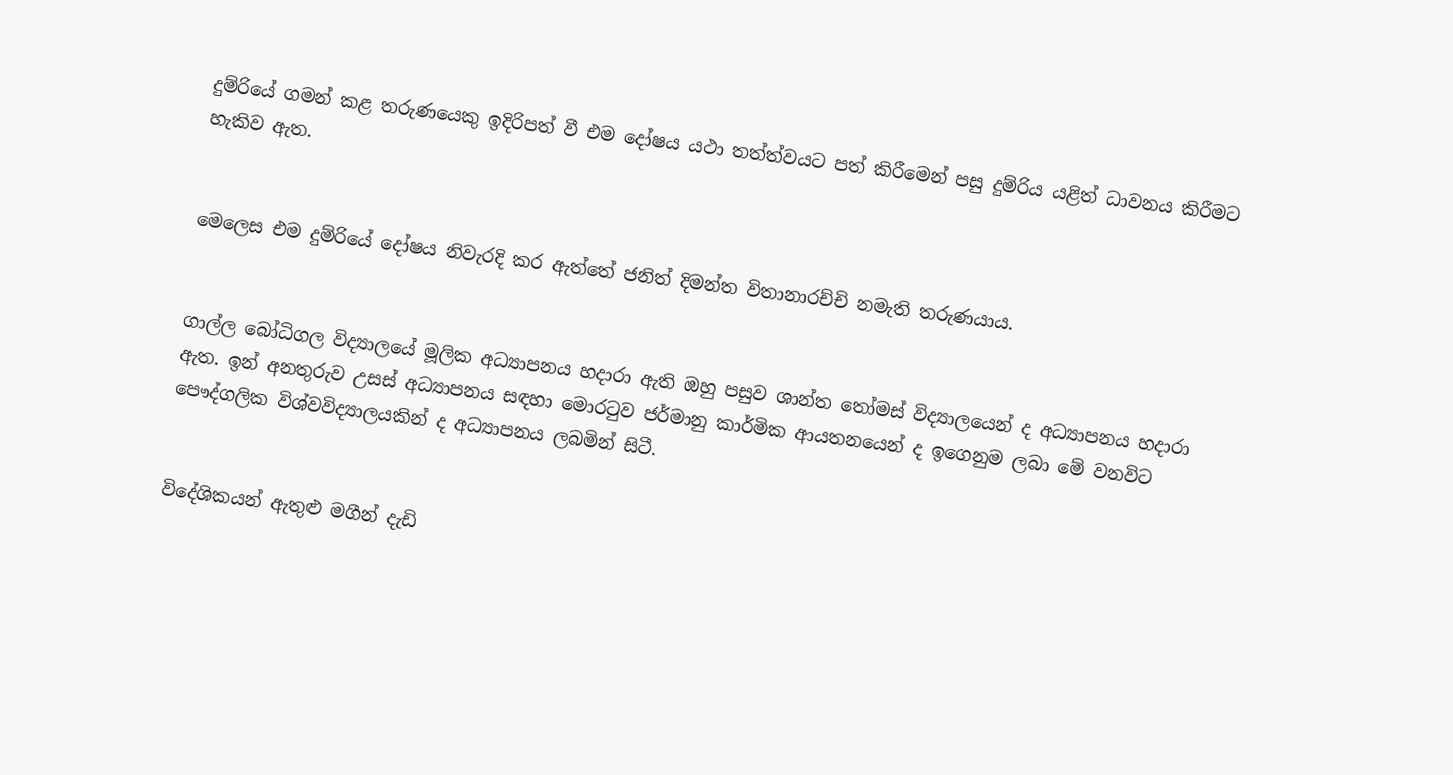දුම්රියේ ගමන් කළ තරුණයෙකු ඉදිරිපත් වී එම දෝෂය යථා තත්ත්වයට පත් කිරීමෙන් පසු දුම්රිය යළිත් ධාවනය කිරීමට හැකිව ඇත.


මෙලෙස එම දුම්රියේ දෝෂය නිවැරදි කර ඇත්තේ ජනිත් දිමන්ත විතානාරච්චි නමැති තරුණයාය.


ගාල්ල බෝධිගල විද්‍යාලයේ මූලික අධ්‍යාපනය හදාරා ඇති ඔහු පසුව ශාන්ත තෝමස් විද්‍යාලයෙන් ද අධ්‍යාපනය හදාරා ඇත. ඉන් අනතුරුව උසස් අධ්‍යාපනය සඳහා මොරටුව ජර්මානු කාර්මික ආයතනයෙන් ද ඉගෙනුම ලබා මේ වනවිට පෞද්ගලික විශ්වවිද්‍යාලයකින් ද අධ්‍යාපනය ලබමින් සිටී.


විදේශිකයන් ඇතුළු මගීන් දැඩි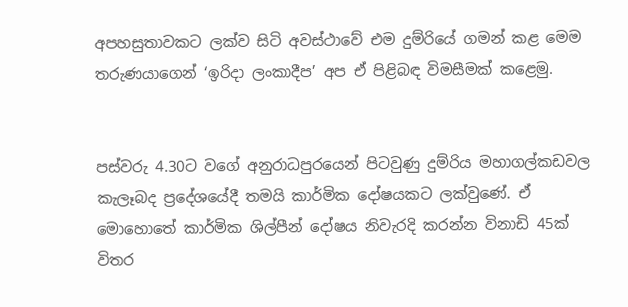අපහසුතාවකට ලක්ව සිටි අවස්ථාවේ එම දුම්රියේ ගමන් කළ මෙම තරුණයාගෙන් ‘ඉරිදා ලංකාදීප’ අප ඒ පිළිබඳ විමසීමක් කළෙමු.


පස්වරු 4.30ට වගේ අනුරාධපුරයෙන් පිටවුණු දුම්රිය මහාගල්කඩවල කැලෑබද ප්‍රදේශයේදී තමයි කාර්මික දෝෂයකට ලක්වුණේ. ඒ මොහොතේ කාර්මික ශිල්පීන් දෝෂය නිවැරදි කරන්න විනාඩි 45ක් විතර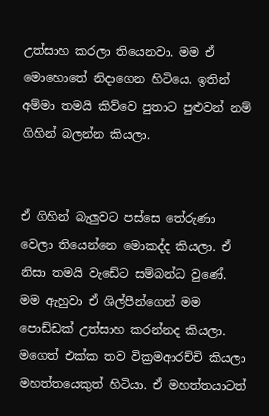උත්සාහ කරලා තියෙනවා. මම ඒ මොහොතේ නිදාගෙන හිටියෙ. ඉතින් අම්මා තමයි කිව්වෙ පුතාට පුළුවන් නම් ගිහින් බලන්න කියලා.


ඒ ගිහින් බැලුවට පස්සෙ තේරුණා වෙලා තියෙන්නෙ මොකද්ද කියලා. ඒ නිසා තමයි වැඩේට සම්බන්ධ වුණේ. මම ඇහුවා ඒ ශිල්පීන්ගෙන් මම පොඩ්ඩක් උත්සාහ කරන්නද කියලා. මගෙත් එක්ක තව වික්‍රමආරච්චි කියලා මහත්තයෙකුත් හිටියා. ඒ මහත්තයාටත්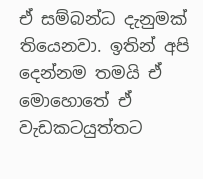ඒ සම්බන්ධ දැනුමක් තියෙනවා. ඉතින් අපි දෙන්නම තමයි ඒ මොහොතේ ඒ වැඩකටයුත්තට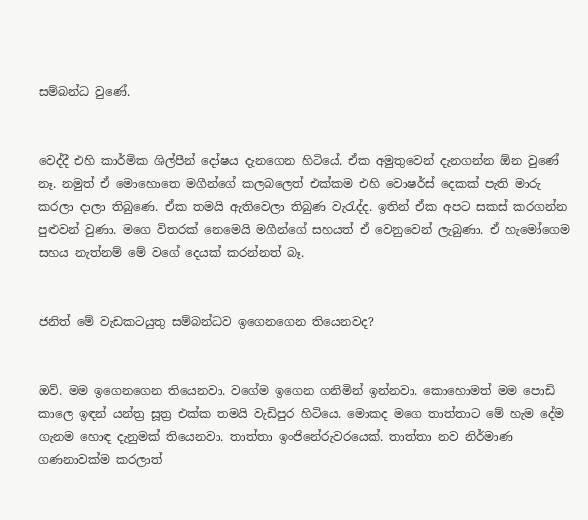සම්බන්ධ වුණේ.


වෙද්දී එහි කාර්මික ශිල්පීන් දෝෂය දැනගෙන හිටියේ. ඒක අමුතුවෙන් දැනගන්න ඕන වුණේ නෑ. නමුත් ඒ මොහොතෙ මගීන්ගේ කලබලෙත් එක්කම එහි වොෂර්ස් දෙකක් පැති මාරු කරලා දාලා තිබුණෙ. ඒක තමයි ඇතිවෙලා තිබුණ වැරැද්ද. ඉතින් ඒක අපට සකස් කරගන්න පුළුවන් වුණා. මගෙ විතරක් නෙමෙයි මගීන්ගේ සහයත් ඒ වෙනුවෙන් ලැබුණා. ඒ හැමෝගෙම සහය නැත්නම් මේ වගේ දෙයක් කරන්නත් බෑ.


ජනිත් මේ වැඩකටයුතු සම්බන්ධව ඉගෙනගෙන තියෙනවද?


ඔව්. මම ඉගෙනගෙන තියෙනවා. වගේම ඉගෙන ගනිමින් ඉන්නවා. කොහොමත් මම පොඩි කාලෙ ඉඳන් යන්ත්‍ර සූත්‍ර එක්ක තමයි වැඩිපුර හිටියෙ. මොකද මගෙ තාත්තාට මේ හැම දේම ගැනම හොඳ දැනුමක් තියෙනවා. තාත්තා ඉංජිනේරුවරයෙක්. තාත්තා නව නිර්මාණ ගණනාවක්ම කරලාත්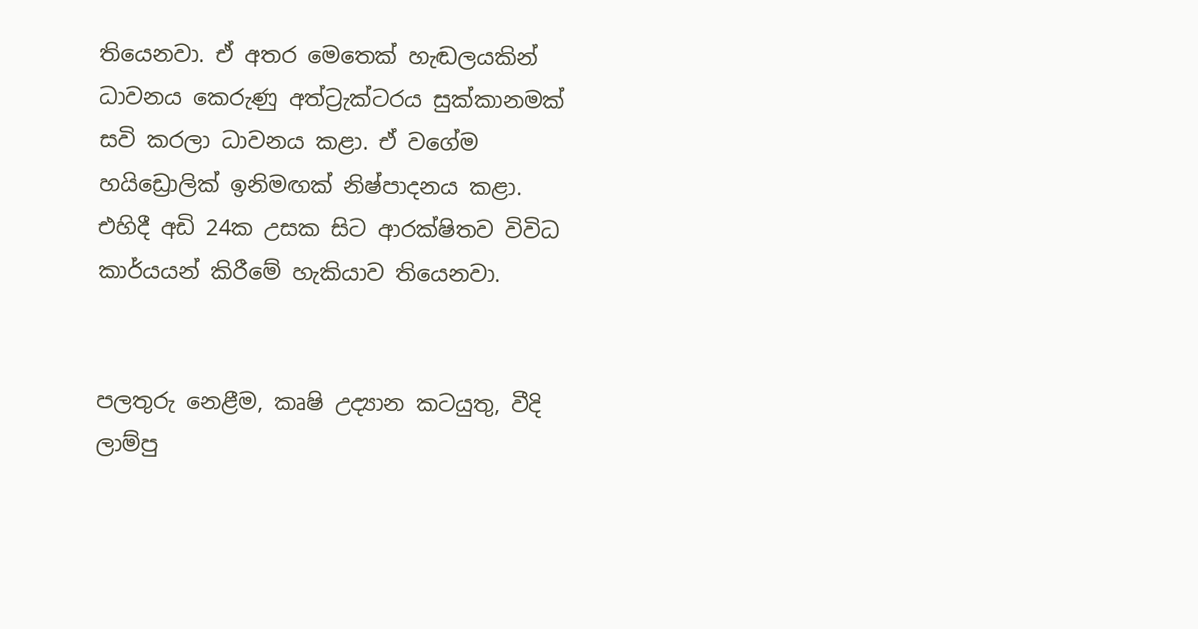තියෙනවා. ඒ අතර මෙතෙක් හැඬලයකින් ධාවනය කෙරුණු අත්ට්‍රැක්ටරය සුක්කානමක් සවි කරලා ධාවනය කළා. ඒ වගේම හයිඩ්‍රොලික් ඉනිමඟක් නිෂ්‍පාදනය කළා. එහිදී අඩි 24ක උසක සිට ආරක්ෂිතව විවිධ කාර්යයන් කිරීමේ හැකියාව තියෙනවා.


පලතුරු නෙළීම, කෘෂි උද්‍යාන කටයුතු, වීදි ලාම්පු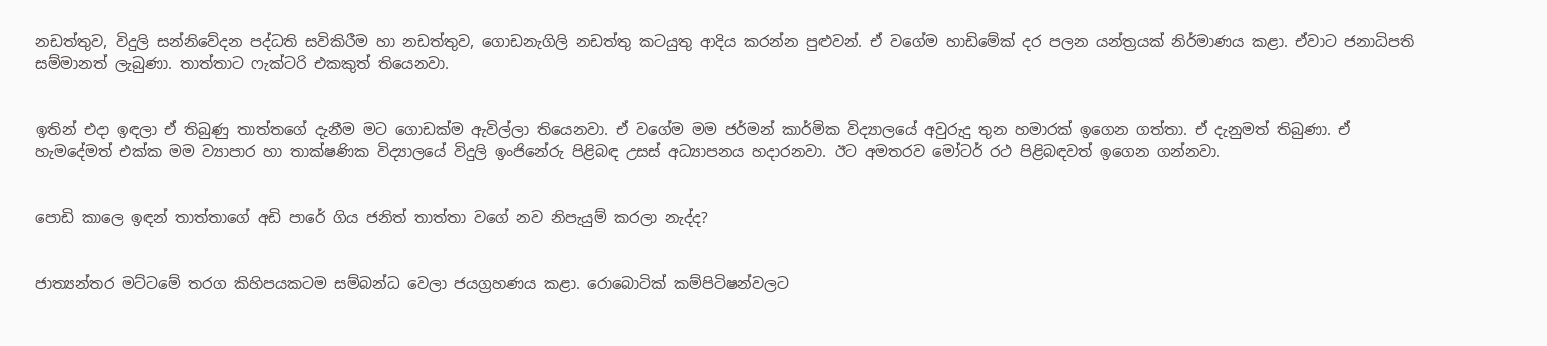නඩත්තුව, විදුලි සන්නිවේදන පද්ධති සවිකිරීම හා නඩත්තුව, ගොඩනැගිලි නඩත්තු කටයුතු ආදිය කරන්න පුළුවන්. ඒ වගේම හාඩිමේක් දර පලන යන්ත්‍රයක් නිර්මාණය කළා. ඒවාට ජනාධිපති සම්මානත් ලැබුණා. තාත්තාට ෆැක්ටරි එකකුත් තියෙනවා.


ඉතින් එදා ඉඳලා ඒ තිබුණු තාත්තගේ දැනීම මට ගොඩක්ම ඇවිල්ලා තියෙනවා. ඒ වගේම මම ජර්මන් කාර්මික විද්‍යාලයේ අවුරුදු තුන හමාරක් ඉගෙන ගත්තා. ඒ දැනුමත් තිබුණා. ඒ හැමදේමත් එක්ක මම ව්‍යාපාර හා තාක්ෂණික විද්‍යාලයේ විදුලි ඉංජිනේරු පිළිබඳ උසස් අධ්‍යාපනය හදාරනවා. ඊට අමතරව මෝටර් රථ පිළිබඳවත් ඉගෙන ගන්නවා.


පොඩි කාලෙ ඉඳන් තාත්තාගේ අඩි පාරේ ගිය ජනිත් තාත්තා වගේ නව නිපැයුම් කරලා නැද්ද?


ජාත්‍යන්තර මට්ටමේ තරග කිහිපයකටම සම්බන්ධ වෙලා ජයග්‍රහණය කළා. රොබොටික් කම්පිටිෂන්වලට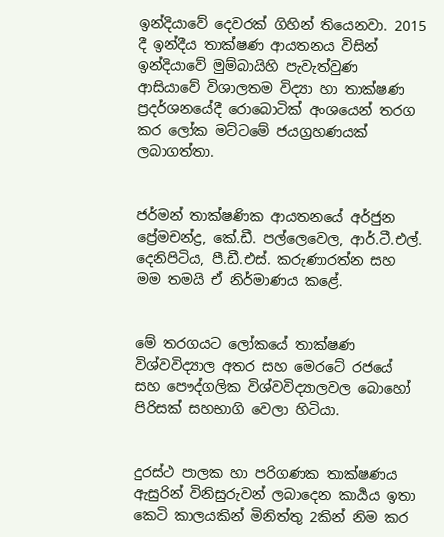ඉන්දියාවේ දෙවරක් ගිහින් තියෙනවා. 2015 දී ඉන්දීය තාක්ෂණ ආයතනය විසින් ඉන්දියාවේ මුම්බායිහි පැවැත්වුණ ආසියාවේ විශාලතම විද්‍යා හා තාක්ෂණ ප්‍රදර්ශනයේදී රොබොටික් අංශයෙන් තරග කර ලෝක මට්ටමේ ජයග්‍රහණයක් ලබාගත්තා.


ජර්මන් තාක්ෂණික ආයතනයේ අර්ජුන ප්‍රේමචන්ද්‍ර, කේ.ඩී. පල්ලෙවෙල, ආර්.ටී.එල්. දෙනිපිටිය, පී.ඩී.එස්. කරුණාරත්න සහ මම තමයි ඒ නිර්මාණය කළේ.


මේ තරගයට ලෝකයේ තාක්ෂණ විශ්‍වවිද්‍යාල අතර සහ මෙරටේ රජයේ සහ පෞද්ගලික විශ්වවිද්‍යාලවල බොහෝ පිරිසක් සහභාගි වෙලා හිටියා.


දුරස්ථ පාලක හා පරිගණක තාක්ෂණය ඇසුරින් විනිසුරුවන් ලබාදෙන කාර්‍යය ඉතා කෙටි කාලයකින් මිනිත්තු 2කින් නිම කර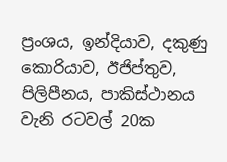ප්‍රංශය, ඉන්දියාව, දකුණු කොරියාව, ඊජිප්තුව, පිලිපීනය, පාකිස්ථානය වැනි රටවල් 20ක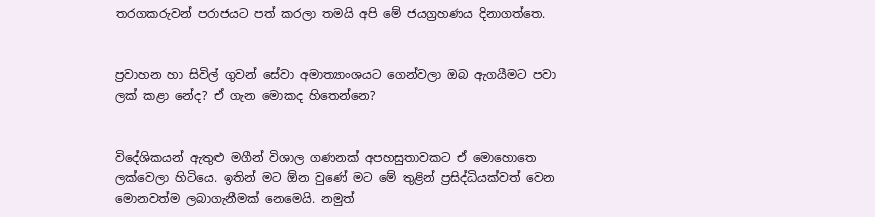තරගකරුවන් පරාජයට පත් කරලා තමයි අපි මේ ජයග්‍රහණය දිනාගත්තෙ.


ප්‍රවාහන හා සිවිල් ගුවන් සේවා අමාත්‍යාංශයට ගෙන්වලා ඔබ ඇගයීමට පවා ලක් කළා නේද? ඒ ගැන මොකද හිතෙන්නෙ?


විදේශිකයන් ඇතුළු මගීන් විශාල ගණනක් අපහසුතාවකට ඒ මොහොතෙ ලක්වෙලා හිටියෙ. ඉතින් මට ඕන වුණේ මට මේ තුළින් ප්‍රසිද්ධියක්වත් වෙන මොනවත්ම ලබාගැනීමක් නෙමෙයි. නමුත්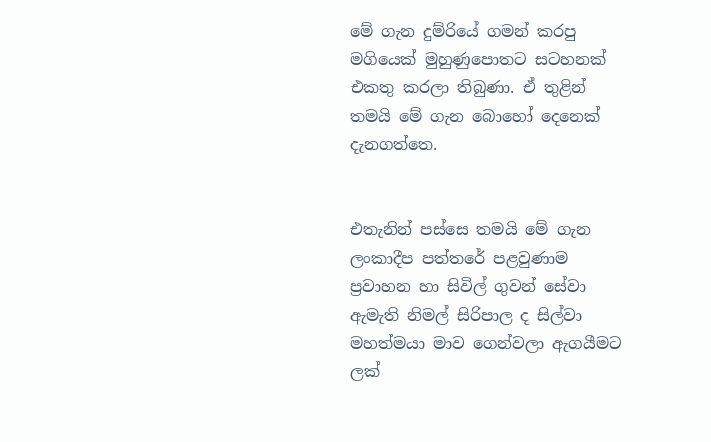මේ ගැන දුම්රියේ ගමන් කරපු මගියෙක් මුහුණුපොතට සටහනක් එකතු කරලා තිබුණා. ඒ තුළින් තමයි මේ ගැන බොහෝ දෙනෙක් දැනගත්තෙ.


එතැනින් පස්සෙ තමයි මේ ගැන ලංකාදීප පත්තරේ පළවුණාම ප්‍රවාහන හා සිවිල් ගුවන් සේවා ඇමැති නිමල් සිරිපාල ද සිල්වා මහත්මයා මාව ගෙන්වලා ඇගයීමට ලක්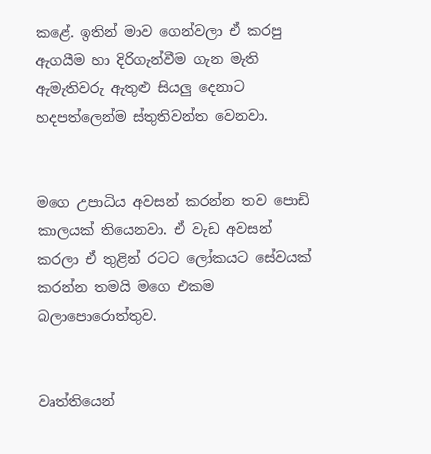කළේ. ඉතින් මාව ගෙන්වලා ඒ කරපු ඇගයීම හා දිරිගැන්වීම ගැන මැති ඇමැතිවරු ඇතුළු සියලු දෙනාට හදපත්ලෙන්ම ස්තුතිවන්ත වෙනවා.


මගෙ උපාධිය අවසන් කරන්න තව පොඩි කාලයක් තියෙනවා. ඒ වැඩ අවසන් කරලා ඒ තුළින් රටට ලෝකයට සේවයක් කරන්න තමයි මගෙ එකම බලාපොරොත්තුව.


වෘත්තියෙන්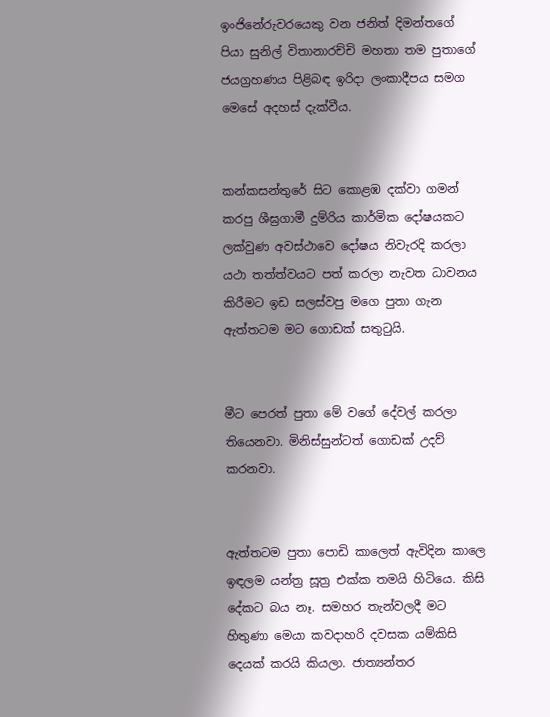ඉංජිනේරුවරයෙකු වන ජනිත් දිමන්තගේ පියා සුනිල් විතානාරච්චි මහතා තම පුතාගේ ජයග්‍රහණය පිළිබඳ ඉරිදා ලංකාදීපය සමග මෙසේ අදහස් දැක්වීය.


කන්කසන්තුරේ සිට කොළඹ දක්වා ගමන් කරපු ශීඝ්‍රගාමී දුම්රිය කාර්මික දෝෂයකට ලක්වුණ අවස්ථාවෙ දෝෂය නිවැරදි කරලා යථා තත්ත්වයට පත් කරලා නැවත ධාවනය කිරීමට ඉඩ සලස්වපු මගෙ පුතා ගැන ඇත්තටම මට ගොඩක් සතුටුයි.


මීට පෙරත් පුතා මේ වගේ දේවල් කරලා තියෙනවා. මිනිස්සුන්ටත් ගොඩක් උදව් කරනවා.


ඇත්තටම පුතා පොඩි කාලෙත් ඇවිදින කාලෙ ඉඳලම යන්ත්‍ර සූත්‍ර එක්ක තමයි හිටියෙ. කිසි දේකට බය නෑ. සමහර තැන්වලදී මට හිතුණා මෙයා කවදාහරි දවසක යම්කිසි දෙයක් කරයි කියලා. ජාත්‍යන්තර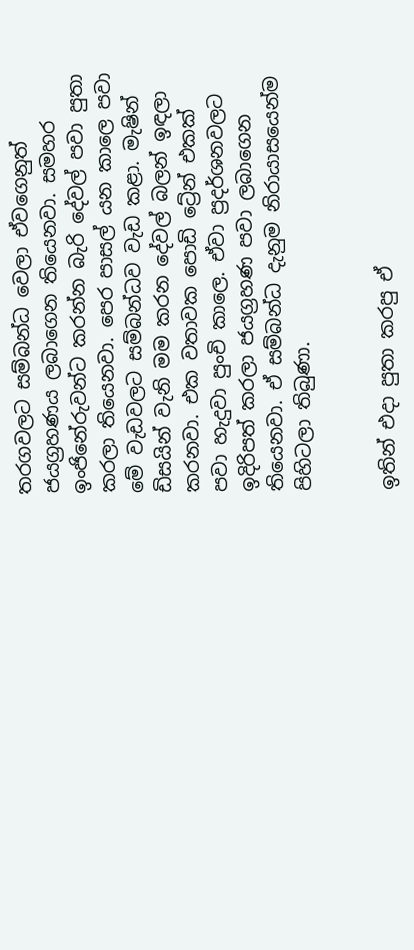තරගවලට සම්බන්ධ වෙලා ඒවගෙනුත් ජයග්‍රහණය ලබාගෙන තියෙනවා. සමහර ඉංජිනේරුවන්ට කරන්න බැරි දේවල් පවා පුතා කරලා තියෙනවා. පෙර පාසල් යන කාලෙ පවා මේ වැඩවලට සම්බන්ධව වැඩ කළා. මැෂින් ඩිසයින් වැනි මම කරන දේවල් බලන් ඉඳලා කරනවා. එක වතාවක පොඩි ට්‍රේන් එකක් පවා හැදුවා පුංචි කාලෙ. ඒවා ප්‍රදර්ශනවලට ඉදිරිපත් කරලා ජයග්‍රහණ පවා ලබාගෙන තියෙනවා. ඒ සම්බන්ධ දැනුම නිරායාසයෙන්ම පිහිටලා තිබුණා.


ඉතින් එදා පුතා කරපු ඒ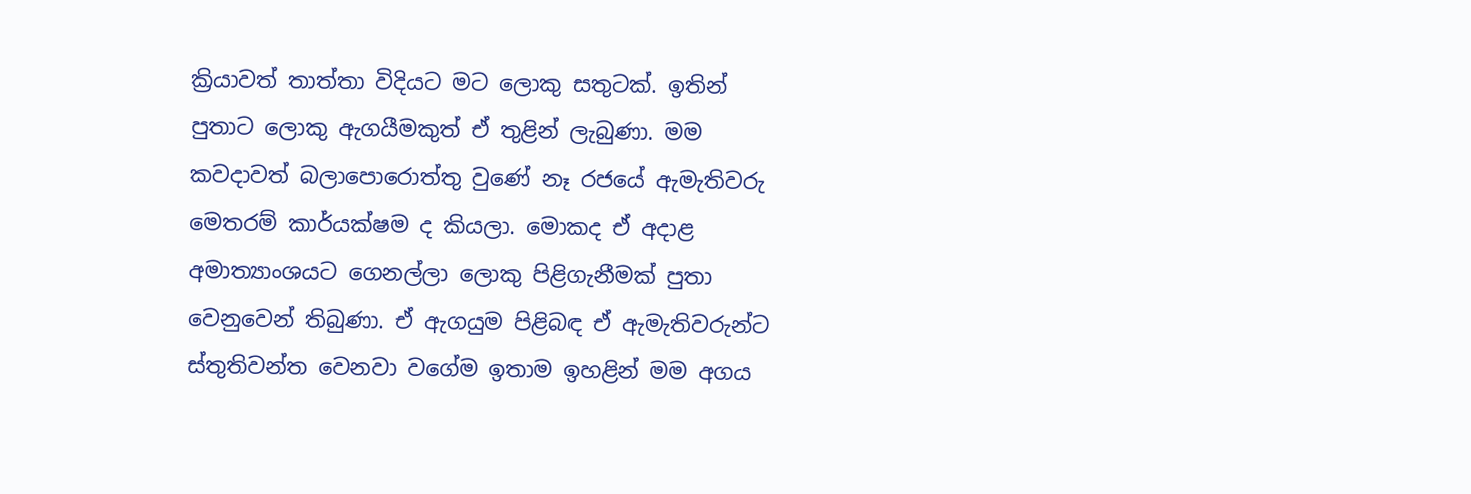ක්‍රියාවත් තාත්තා විදියට මට ලොකු සතුටක්. ඉතින් පුතාට ලොකු ඇගයීමකුත් ඒ තුළින් ලැබුණා. මම කවදාවත් බලාපොරොත්තු වුණේ නෑ රජයේ ඇමැතිවරු මෙතරම් කාර්යක්ෂම ද කියලා. මොකද ඒ අදාළ අමාත්‍යාංශයට ගෙනල්ලා ලොකු පිළිගැනීමක් පුතා වෙනුවෙන් තිබුණා. ඒ ඇගයුම පිළිබඳ ඒ ඇමැතිවරුන්ට ස්තුතිවන්ත වෙනවා වගේම ඉතාම ඉහළින් මම අගය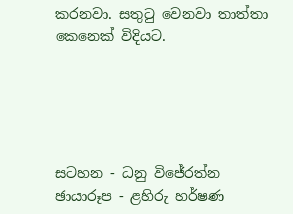කරනවා. සතුටු වෙනවා තාත්තා කෙනෙක් විදියට.





සටහන - ධනු විජේරත්න
ඡායාරූප - ළහිරු හර්ෂණ